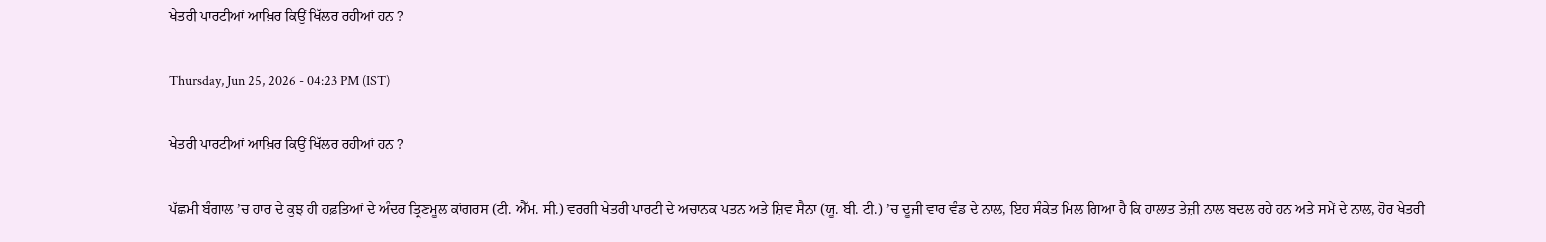ਖੇਤਰੀ ਪਾਰਟੀਆਂ ਆਖ਼ਿਰ ਕਿਉਂ ਖਿੱਲਰ ਰਹੀਆਂ ਹਨ ?

Thursday, Jun 25, 2026 - 04:23 PM (IST)

ਖੇਤਰੀ ਪਾਰਟੀਆਂ ਆਖ਼ਿਰ ਕਿਉਂ ਖਿੱਲਰ ਰਹੀਆਂ ਹਨ ?

ਪੱਛਮੀ ਬੰਗਾਲ ’ਚ ਹਾਰ ਦੇ ਕੁਝ ਹੀ ਹਫ਼ਤਿਆਂ ਦੇ ਅੰਦਰ ਤ੍ਰਿਣਮੂਲ ਕਾਂਗਰਸ (ਟੀ. ਐੱਮ. ਸੀ.) ਵਰਗੀ ਖੇਤਰੀ ਪਾਰਟੀ ਦੇ ਅਚਾਨਕ ਪਤਨ ਅਤੇ ਸ਼ਿਵ ਸੈਨਾ (ਯੂ. ਬੀ. ਟੀ.) ’ਚ ਦੂਜੀ ਵਾਰ ਵੰਡ ਦੇ ਨਾਲ, ਇਹ ਸੰਕੇਤ ਮਿਲ ਗਿਆ ਹੈ ਕਿ ਹਾਲਾਤ ਤੇਜ਼ੀ ਨਾਲ ਬਦਲ ਰਹੇ ਹਨ ਅਤੇ ਸਮੇਂ ਦੇ ਨਾਲ, ਹੋਰ ਖੇਤਰੀ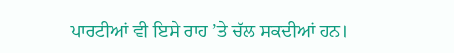ਪਾਰਟੀਆਂ ਵੀ ਇਸੇ ਰਾਹ ’ਤੇ ਚੱਲ ਸਕਦੀਆਂ ਹਨ।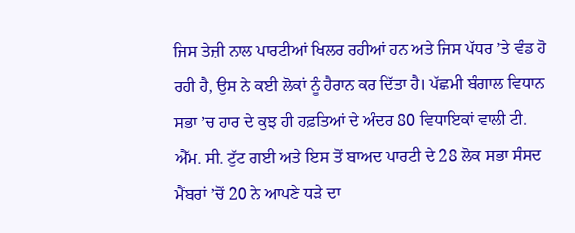ਜਿਸ ਤੇਜ਼ੀ ਨਾਲ ਪਾਰਟੀਆਂ ਖਿਲਰ ਰਹੀਆਂ ਹਨ ਅਤੇ ਜਿਸ ਪੱਧਰ ’ਤੇ ਵੰਡ ਹੋ ਰਹੀ ਹੈ, ਉਸ ਨੇ ਕਈ ਲੋਕਾਂ ਨੂੰ ਹੈਰਾਨ ਕਰ ਦਿੱਤਾ ਹੈ। ਪੱਛਮੀ ਬੰਗਾਲ ਵਿਧਾਨ ਸਭਾ ’ਚ ਹਾਰ ਦੇ ਕੁਝ ਹੀ ਹਫ਼ਤਿਆਂ ਦੇ ਅੰਦਰ 80 ਵਿਧਾਇਕਾਂ ਵਾਲੀ ਟੀ. ਐੱਮ. ਸੀ. ਟੁੱਟ ਗਈ ਅਤੇ ਇਸ ਤੋਂ ਬਾਅਦ ਪਾਰਟੀ ਦੇ 28 ਲੋਕ ਸਭਾ ਸੰਸਦ ਮੈਂਬਰਾਂ ’ਚੋਂ 20 ਨੇ ਆਪਣੇ ਧੜੇ ਦਾ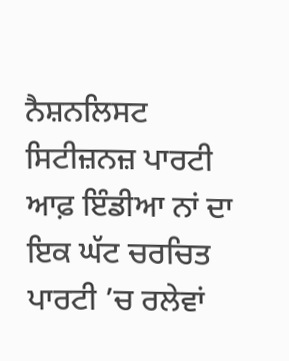ਨੈਸ਼ਨਲਿਸਟ ਸਿਟੀਜ਼ਨਜ਼ ਪਾਰਟੀ ਆਫ਼ ਇੰਡੀਆ ਨਾਂ ਦਾ ਇਕ ਘੱਟ ਚਰਚਿਤ ਪਾਰਟੀ ’ਚ ਰਲੇਵਾਂ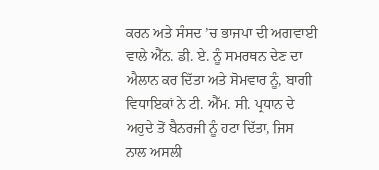ਕਰਨ ਅਤੇ ਸੰਸਦ ’ਚ ਭਾਜਪਾ ਦੀ ਅਗਵਾਈ ਵਾਲੇ ਐੱਨ. ਡੀ. ਏ. ਨੂੰ ਸਮਰਥਨ ਦੇਣ ਦਾ ਐਲਾਨ ਕਰ ਦਿੱਤਾ ਅਤੇ ਸੋਮਵਾਰ ਨੂੰ, ਬਾਗੀ ਵਿਧਾਇਕਾਂ ਨੇ ਟੀ. ਐੱਮ. ਸੀ. ਪ੍ਰਧਾਨ ਦੇ ਅਹੁਦੇ ਤੋਂ ਬੈਨਰਜੀ ਨੂੰ ਹਟਾ ਦਿੱਤਾ, ਜਿਸ ਨਾਲ ਅਸਲੀ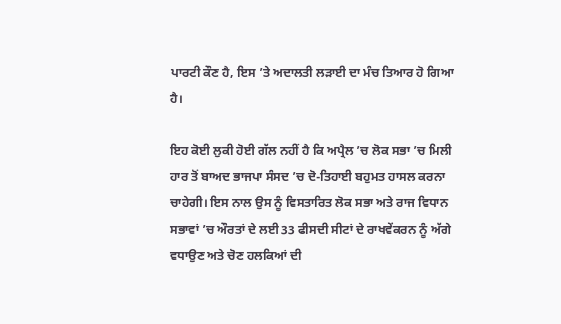ਪਾਰਟੀ ਕੌਣ ਹੈ, ਇਸ ’ਤੇ ਅਦਾਲਤੀ ਲੜਾਈ ਦਾ ਮੰਚ ਤਿਆਰ ਹੋ ਗਿਆ ਹੈ।

ਇਹ ਕੋਈ ਲੁਕੀ ਹੋਈ ਗੱਲ ਨਹੀਂ ਹੈ ਕਿ ਅਪ੍ਰੈਲ ’ਚ ਲੋਕ ਸਭਾ ’ਚ ਮਿਲੀ ਹਾਰ ਤੋਂ ਬਾਅਦ ਭਾਜਪਾ ਸੰਸਦ ’ਚ ਦੋ-ਤਿਹਾਈ ਬਹੁਮਤ ਹਾਸਲ ਕਰਨਾ ਚਾਹੇਗੀ। ਇਸ ਨਾਲ ਉਸ ਨੂੰ ਵਿਸਤਾਰਿਤ ਲੋਕ ਸਭਾ ਅਤੇ ਰਾਜ ਵਿਧਾਨ ਸਭਾਵਾਂ ’ਚ ਔਰਤਾਂ ਦੇ ਲਈ 33 ਫੀਸਦੀ ਸੀਟਾਂ ਦੇ ਰਾਖਵੇਂਕਰਨ ਨੂੰ ਅੱਗੇ ਵਧਾਉਣ ਅਤੇ ਚੋਣ ਹਲਕਿਆਂ ਦੀ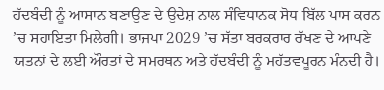ਹੱਦਬੰਦੀ ਨੂੰ ਆਸਾਨ ਬਣਾਉਣ ਦੇ ਉਦੇਸ਼ ਨਾਲ ਸੰਵਿਧਾਨਕ ਸੋਧ ਬਿੱਲ ਪਾਸ ਕਰਨ ’ਚ ਸਹਾਇਤਾ ਮਿਲੇਗੀ। ਭਾਜਪਾ 2029 ’ਚ ਸੱਤਾ ਬਰਕਰਾਰ ਰੱਖਣ ਦੇ ਆਪਣੇ ਯਤਨਾਂ ਦੇ ਲਈ ਔਰਤਾਂ ਦੇ ਸਮਰਥਨ ਅਤੇ ਹੱਦਬੰਦੀ ਨੂੰ ਮਹੱਤਵਪੂਰਨ ਮੰਨਦੀ ਹੈ।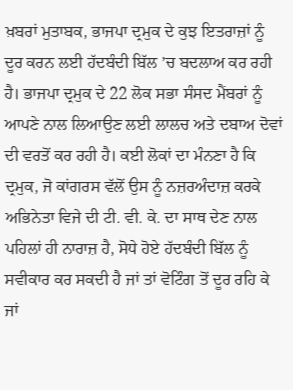ਖ਼ਬਰਾਂ ਮੁਤਾਬਕ, ਭਾਜਪਾ ਦ੍ਰਮੁਕ ਦੇ ਕੁਝ ਇਤਰਾਜ਼ਾਂ ਨੂੰ ਦੂਰ ਕਰਨ ਲਈ ਹੱਦਬੰਦੀ ਬਿੱਲ ’ਚ ਬਦਲਾਅ ਕਰ ਰਹੀ ਹੈ। ਭਾਜਪਾ ਦ੍ਰਮੁਕ ਦੇ 22 ਲੋਕ ਸਭਾ ਸੰਸਦ ਮੈਂਬਰਾਂ ਨੂੰ ਆਪਣੇ ਨਾਲ ਲਿਆਉਣ ਲਈ ਲਾਲਚ ਅਤੇ ਦਬਾਅ ਦੋਵਾਂ ਦੀ ਵਰਤੋਂ ਕਰ ਰਹੀ ਹੈ। ਕਈ ਲੋਕਾਂ ਦਾ ਮੰਨਣਾ ਹੈ ਕਿ ਦ੍ਰਮੁਕ, ਜੋ ਕਾਂਗਰਸ ਵੱਲੋਂ ਉਸ ਨੂੰ ਨਜ਼ਰਅੰਦਾਜ਼ ਕਰਕੇ ਅਭਿਨੇਤਾ ਵਿਜੇ ਦੀ ਟੀ. ਵੀ. ਕੇ. ਦਾ ਸਾਥ ਦੇਣ ਨਾਲ ਪਹਿਲਾਂ ਹੀ ਨਾਰਾਜ਼ ਹੈ, ਸੋਧੇ ਹੋਏ ਹੱਦਬੰਦੀ ਬਿੱਲ ਨੂੰ ਸਵੀਕਾਰ ਕਰ ਸਕਦੀ ਹੈ ਜਾਂ ਤਾਂ ਵੋਟਿੰਗ ਤੋਂ ਦੂਰ ਰਹਿ ਕੇ ਜਾਂ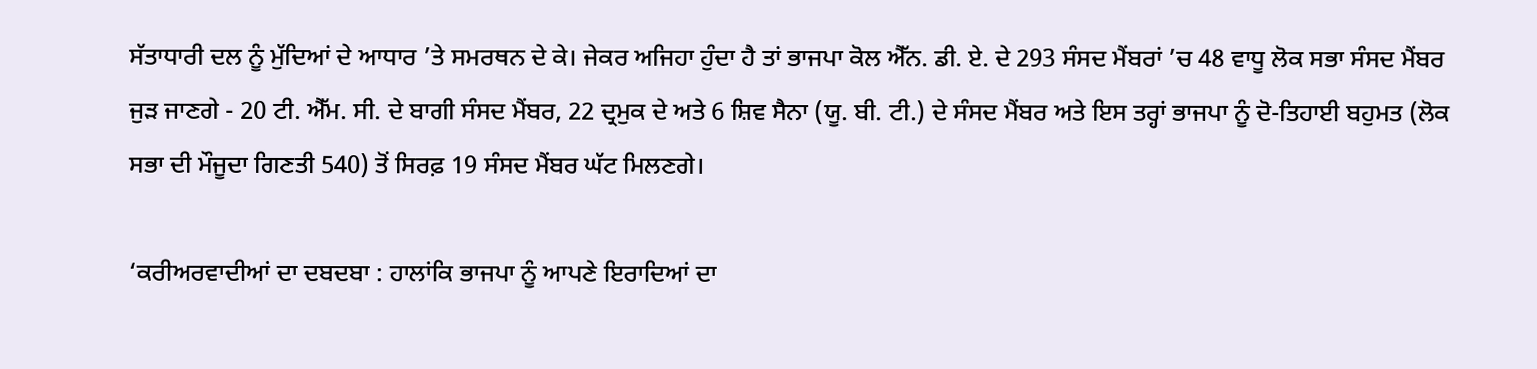ਸੱਤਾਧਾਰੀ ਦਲ ਨੂੰ ਮੁੱਦਿਆਂ ਦੇ ਆਧਾਰ ’ਤੇ ਸਮਰਥਨ ਦੇ ਕੇ। ਜੇਕਰ ਅਜਿਹਾ ਹੁੰਦਾ ਹੈ ਤਾਂ ਭਾਜਪਾ ਕੋਲ ਐੱਨ. ਡੀ. ਏ. ਦੇ 293 ਸੰਸਦ ਮੈਂਬਰਾਂ ’ਚ 48 ਵਾਧੂ ਲੋਕ ਸਭਾ ਸੰਸਦ ਮੈਂਬਰ ਜੁੜ ਜਾਣਗੇ - 20 ਟੀ. ਐੱਮ. ਸੀ. ਦੇ ਬਾਗੀ ਸੰਸਦ ਮੈਂਬਰ, 22 ਦ੍ਰਮੁਕ ਦੇ ਅਤੇ 6 ਸ਼ਿਵ ਸੈਨਾ (ਯੂ. ਬੀ. ਟੀ.) ਦੇ ਸੰਸਦ ਮੈਂਬਰ ਅਤੇ ਇਸ ਤਰ੍ਹਾਂ ਭਾਜਪਾ ਨੂੰ ਦੋ-ਤਿਹਾਈ ਬਹੁਮਤ (ਲੋਕ ਸਭਾ ਦੀ ਮੌਜੂਦਾ ਗਿਣਤੀ 540) ਤੋਂ ਸਿਰਫ਼ 19 ਸੰਸਦ ਮੈਂਬਰ ਘੱਟ ਮਿਲਣਗੇ।

‘ਕਰੀਅਰਵਾਦੀਆਂ ਦਾ ਦਬਦਬਾ : ਹਾਲਾਂਕਿ ਭਾਜਪਾ ਨੂੰ ਆਪਣੇ ਇਰਾਦਿਆਂ ਦਾ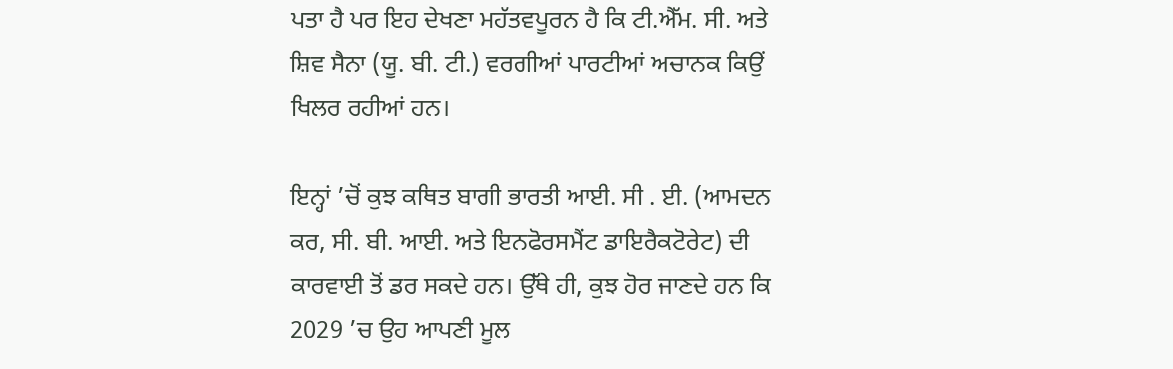ਪਤਾ ਹੈ ਪਰ ਇਹ ਦੇਖਣਾ ਮਹੱਤਵਪੂਰਨ ਹੈ ਕਿ ਟੀ.ਐੱਮ. ਸੀ. ਅਤੇ ਸ਼ਿਵ ਸੈਨਾ (ਯੂ. ਬੀ. ਟੀ.) ਵਰਗੀਆਂ ਪਾਰਟੀਆਂ ਅਚਾਨਕ ਕਿਉਂ ਖਿਲਰ ਰਹੀਆਂ ਹਨ।

ਇਨ੍ਹਾਂ ’ਚੋਂ ਕੁਝ ਕਥਿਤ ਬਾਗੀ ਭਾਰਤੀ ਆਈ. ਸੀ . ਈ. (ਆਮਦਨ ਕਰ, ਸੀ. ਬੀ. ਆਈ. ਅਤੇ ਇਨਫੋਰਸਮੈਂਟ ਡਾਇਰੈਕਟੋਰੇਟ) ਦੀ ਕਾਰਵਾਈ ਤੋਂ ਡਰ ਸਕਦੇ ਹਨ। ਉੱਥੇ ਹੀ, ਕੁਝ ਹੋਰ ਜਾਣਦੇ ਹਨ ਕਿ 2029 ’ਚ ਉਹ ਆਪਣੀ ਮੂਲ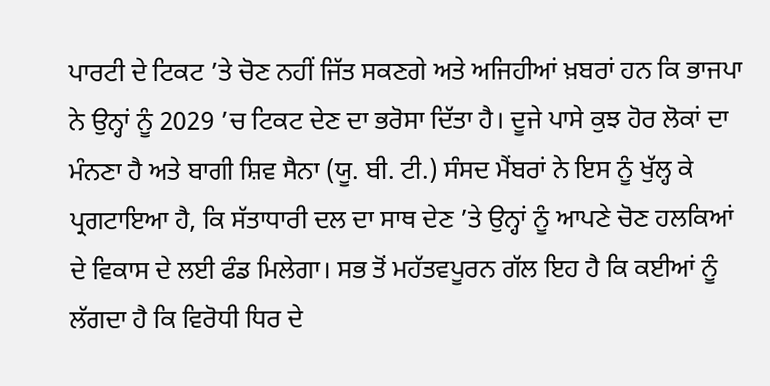ਪਾਰਟੀ ਦੇ ਟਿਕਟ ’ਤੇ ਚੋਣ ਨਹੀਂ ਜਿੱਤ ਸਕਣਗੇ ਅਤੇ ਅਜਿਹੀਆਂ ਖ਼ਬਰਾਂ ਹਨ ਕਿ ਭਾਜਪਾ ਨੇ ਉਨ੍ਹਾਂ ਨੂੰ 2029 ’ਚ ਟਿਕਟ ਦੇਣ ਦਾ ਭਰੋਸਾ ਦਿੱਤਾ ਹੈ। ਦੂਜੇ ਪਾਸੇ ਕੁਝ ਹੋਰ ਲੋਕਾਂ ਦਾ ਮੰਨਣਾ ਹੈ ਅਤੇ ਬਾਗੀ ਸ਼ਿਵ ਸੈਨਾ (ਯੂ. ਬੀ. ਟੀ.) ਸੰਸਦ ਮੈਂਬਰਾਂ ਨੇ ਇਸ ਨੂੰ ਖੁੱਲ੍ਹ ਕੇ ਪ੍ਰਗਟਾਇਆ ਹੈ, ਕਿ ਸੱਤਾਧਾਰੀ ਦਲ ਦਾ ਸਾਥ ਦੇਣ ’ਤੇ ਉਨ੍ਹਾਂ ਨੂੰ ਆਪਣੇ ਚੋਣ ਹਲਕਿਆਂ ਦੇ ਵਿਕਾਸ ਦੇ ਲਈ ਫੰਡ ਮਿਲੇਗਾ। ਸਭ ਤੋਂ ਮਹੱਤਵਪੂਰਨ ਗੱਲ ਇਹ ਹੈ ਕਿ ਕਈਆਂ ਨੂੰ ਲੱਗਦਾ ਹੈ ਕਿ ਵਿਰੋਧੀ ਧਿਰ ਦੇ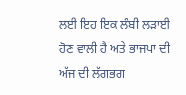ਲਈ ਇਹ ਇਕ ਲੰਬੀ ਲੜਾਈ ਹੋਣ ਵਾਲੀ ਹੈ ਅਤੇ ਭਾਜਪਾ ਦੀ ਅੱਜ ਦੀ ਲੱਗਭਗ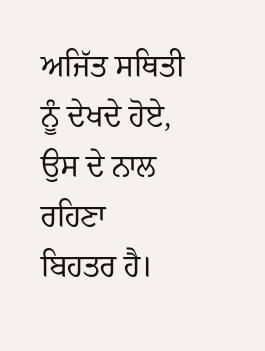ਅਜਿੱਤ ਸਥਿਤੀ ਨੂੰ ਦੇਖਦੇ ਹੋਏ, ਉਸ ਦੇ ਨਾਲ ਰਹਿਣਾ ਬਿਹਤਰ ਹੈ।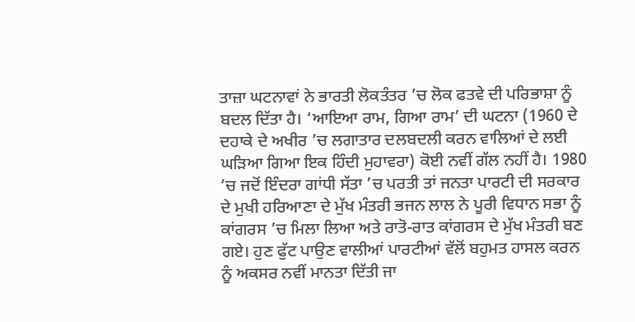ਤਾਜ਼ਾ ਘਟਨਾਵਾਂ ਨੇ ਭਾਰਤੀ ਲੋਕਤੰਤਰ ’ਚ ਲੋਕ ਫਤਵੇ ਦੀ ਪਰਿਭਾਸ਼ਾ ਨੂੰ ਬਦਲ ਦਿੱਤਾ ਹੈ। ‘ਆਇਆ ਰਾਮ, ਗਿਆ ਰਾਮ’ ਦੀ ਘਟਨਾ (1960 ਦੇ ਦਹਾਕੇ ਦੇ ਅਖੀਰ ’ਚ ਲਗਾਤਾਰ ਦਲਬਦਲੀ ਕਰਨ ਵਾਲਿਆਂ ਦੇ ਲਈ ਘੜਿਆ ਗਿਆ ਇਕ ਹਿੰਦੀ ਮੁਹਾਵਰਾ) ਕੋਈ ਨਵੀਂ ਗੱਲ ਨਹੀਂ ਹੈ। 1980 ’ਚ ਜਦੋਂ ਇੰਦਰਾ ਗਾਂਧੀ ਸੱਤਾ ’ਚ ਪਰਤੀ ਤਾਂ ਜਨਤਾ ਪਾਰਟੀ ਦੀ ਸਰਕਾਰ ਦੇ ਮੁਖੀ ਹਰਿਆਣਾ ਦੇ ਮੁੱਖ ਮੰਤਰੀ ਭਜਨ ਲਾਲ ਨੇ ਪੂਰੀ ਵਿਧਾਨ ਸਭਾ ਨੂੰ ਕਾਂਗਰਸ ’ਚ ਮਿਲਾ ਲਿਆ ਅਤੇ ਰਾਤੋ-ਰਾਤ ਕਾਂਗਰਸ ਦੇ ਮੁੱਖ ਮੰਤਰੀ ਬਣ ਗਏ। ਹੁਣ ਫੁੱਟ ਪਾਉਣ ਵਾਲੀਆਂ ਪਾਰਟੀਆਂ ਵੱਲੋਂ ਬਹੁਮਤ ਹਾਸਲ ਕਰਨ ਨੂੰ ਅਕਸਰ ਨਵੀਂ ਮਾਨਤਾ ਦਿੱਤੀ ਜਾ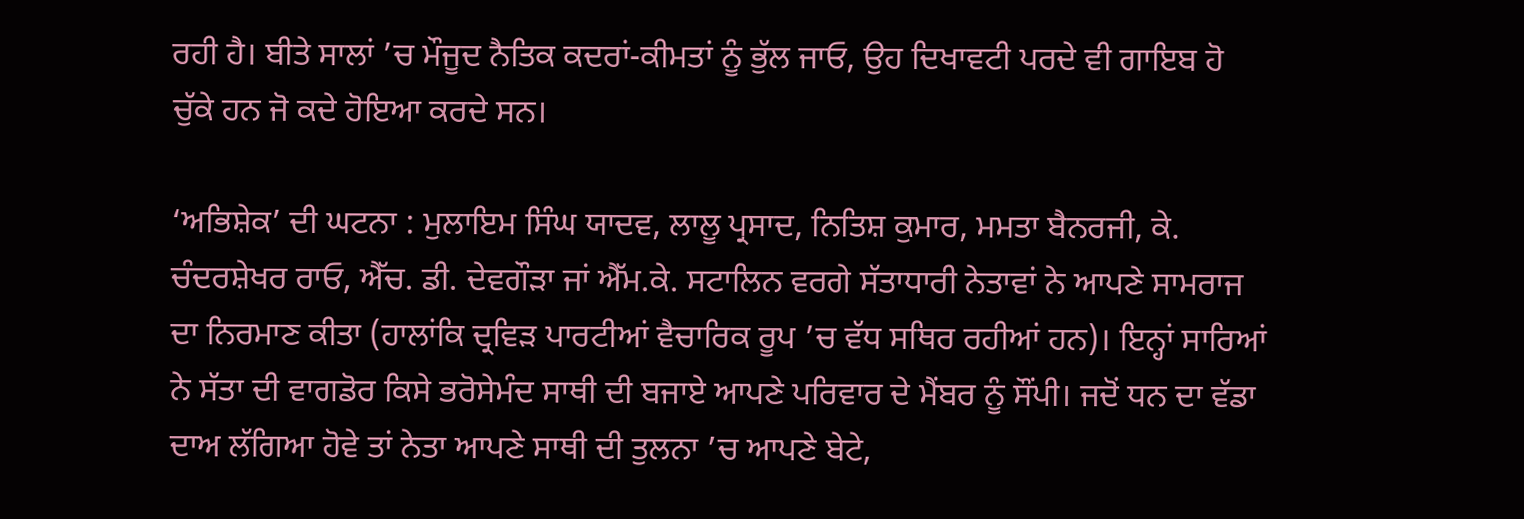ਰਹੀ ਹੈ। ਬੀਤੇ ਸਾਲਾਂ ’ਚ ਮੌਜੂਦ ਨੈਤਿਕ ਕਦਰਾਂ-ਕੀਮਤਾਂ ਨੂੰ ਭੁੱਲ ਜਾਓ, ਉਹ ਦਿਖਾਵਟੀ ਪਰਦੇ ਵੀ ਗਾਇਬ ਹੋ ਚੁੱਕੇ ਹਨ ਜੋ ਕਦੇ ਹੋਇਆ ਕਰਦੇ ਸਨ।

‘ਅਭਿਸ਼ੇਕ’ ਦੀ ਘਟਨਾ : ਮੁਲਾਇਮ ਸਿੰਘ ਯਾਦਵ, ਲਾਲੂ ਪ੍ਰਸਾਦ, ਨਿਤਿਸ਼ ਕੁਮਾਰ, ਮਮਤਾ ਬੈਨਰਜੀ, ਕੇ. ਚੰਦਰਸ਼ੇਖਰ ਰਾਓ, ਐੱਚ. ਡੀ. ਦੇਵਗੌੜਾ ਜਾਂ ਐੱਮ.ਕੇ. ਸਟਾਲਿਨ ਵਰਗੇ ਸੱਤਾਧਾਰੀ ਨੇਤਾਵਾਂ ਨੇ ਆਪਣੇ ਸਾਮਰਾਜ ਦਾ ਨਿਰਮਾਣ ਕੀਤਾ (ਹਾਲਾਂਕਿ ਦ੍ਰਵਿੜ ਪਾਰਟੀਆਂ ਵੈਚਾਰਿਕ ਰੂਪ ’ਚ ਵੱਧ ਸਥਿਰ ਰਹੀਆਂ ਹਨ)। ਇਨ੍ਹਾਂ ਸਾਰਿਆਂ ਨੇ ਸੱਤਾ ਦੀ ਵਾਗਡੋਰ ਕਿਸੇ ਭਰੋਸੇਮੰਦ ਸਾਥੀ ਦੀ ਬਜਾਏ ਆਪਣੇ ਪਰਿਵਾਰ ਦੇ ਮੈਂਬਰ ਨੂੰ ਸੌਂਪੀ। ਜਦੋਂ ਧਨ ਦਾ ਵੱਡਾ ਦਾਅ ਲੱਗਿਆ ਹੋਵੇ ਤਾਂ ਨੇਤਾ ਆਪਣੇ ਸਾਥੀ ਦੀ ਤੁਲਨਾ ’ਚ ਆਪਣੇ ਬੇਟੇ,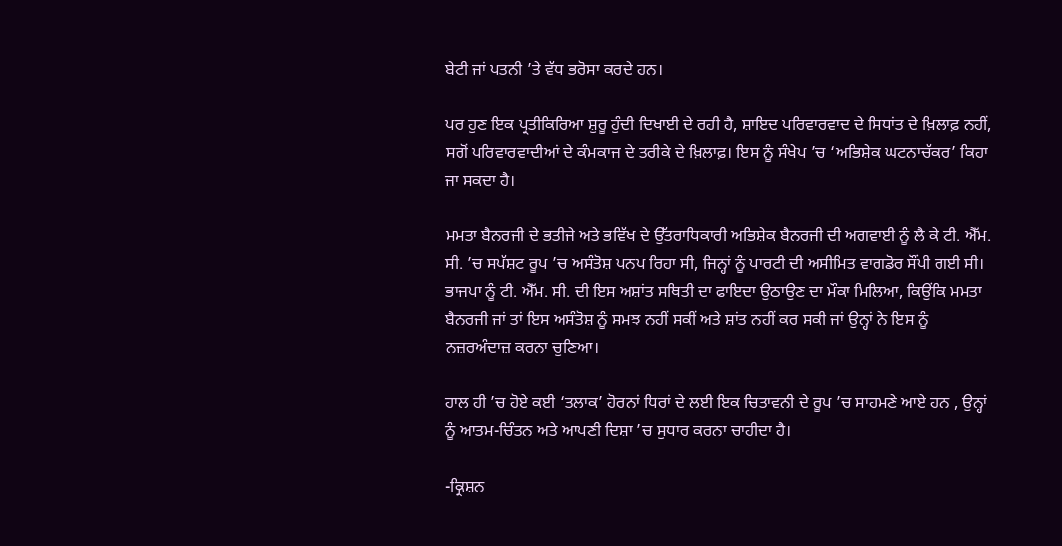ਬੇਟੀ ਜਾਂ ਪਤਨੀ ’ਤੇ ਵੱਧ ਭਰੋਸਾ ਕਰਦੇ ਹਨ।

ਪਰ ਹੁਣ ਇਕ ਪ੍ਰਤੀਕਿਰਿਆ ਸ਼ੁਰੂ ਹੁੰਦੀ ਦਿਖਾਈ ਦੇ ਰਹੀ ਹੈ, ਸ਼ਾਇਦ ਪਰਿਵਾਰਵਾਦ ਦੇ ਸਿਧਾਂਤ ਦੇ ਖ਼ਿਲਾਫ਼ ਨਹੀਂ, ਸਗੋਂ ਪਰਿਵਾਰਵਾਦੀਆਂ ਦੇ ਕੰਮਕਾਜ ਦੇ ਤਰੀਕੇ ਦੇ ਖ਼ਿਲਾਫ਼। ਇਸ ਨੂੰ ਸੰਖੇਪ ’ਚ ‘ਅਭਿਸ਼ੇਕ ਘਟਨਾਚੱਕਰ’ ਕਿਹਾ ਜਾ ਸਕਦਾ ਹੈ।

ਮਮਤਾ ਬੈਨਰਜੀ ਦੇ ਭਤੀਜੇ ਅਤੇ ਭਵਿੱਖ ਦੇ ਉੱਤਰਾਧਿਕਾਰੀ ਅਭਿਸ਼ੇਕ ਬੈਨਰਜੀ ਦੀ ਅਗਵਾਈ ਨੂੰ ਲੈ ਕੇ ਟੀ. ਐੱਮ. ਸੀ. ’ਚ ਸਪੱਸ਼ਟ ਰੂਪ ’ਚ ਅਸੰਤੋਸ਼ ਪਨਪ ਰਿਹਾ ਸੀ, ਜਿਨ੍ਹਾਂ ਨੂੰ ਪਾਰਟੀ ਦੀ ਅਸੀਮਿਤ ਵਾਗਡੋਰ ਸੌਂਪੀ ਗਈ ਸੀ। ਭਾਜਪਾ ਨੂੰ ਟੀ. ਐੱਮ. ਸੀ. ਦੀ ਇਸ ਅਸ਼ਾਂਤ ਸਥਿਤੀ ਦਾ ਫਾਇਦਾ ਉਠਾਉਣ ਦਾ ਮੌਕਾ ਮਿਲਿਆ, ਕਿਉਂਕਿ ਮਮਤਾ ਬੈਨਰਜੀ ਜਾਂ ਤਾਂ ਇਸ ਅਸੰਤੋਸ਼ ਨੂੰ ਸਮਝ ਨਹੀਂ ਸਕੀਂ ਅਤੇ ਸ਼ਾਂਤ ਨਹੀਂ ਕਰ ਸਕੀ ਜਾਂ ਉਨ੍ਹਾਂ ਨੇ ਇਸ ਨੂੰ ਨਜ਼ਰਅੰਦਾਜ਼ ਕਰਨਾ ਚੁਣਿਆ।

ਹਾਲ ਹੀ ’ਚ ਹੋਏ ਕਈ ‘ਤਲਾਕ’ ਹੋਰਨਾਂ ਧਿਰਾਂ ਦੇ ਲਈ ਇਕ ਚਿਤਾਵਨੀ ਦੇ ਰੂਪ ’ਚ ਸਾਹਮਣੇ ਆਏ ਹਨ , ਉਨ੍ਹਾਂ ਨੂੰ ਆਤਮ-ਚਿੰਤਨ ਅਤੇ ਆਪਣੀ ਦਿਸ਼ਾ ’ਚ ਸੁਧਾਰ ਕਰਨਾ ਚਾਹੀਦਾ ਹੈ।

-ਕ੍ਰਿਸ਼ਨ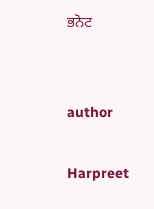ਭਨੋਟ


author

Harpreet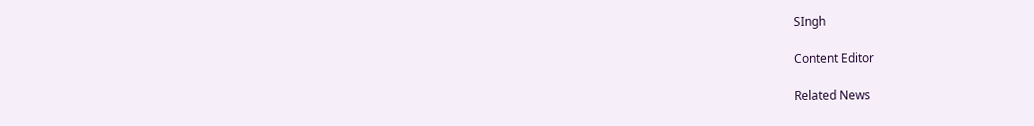SIngh

Content Editor

Related News